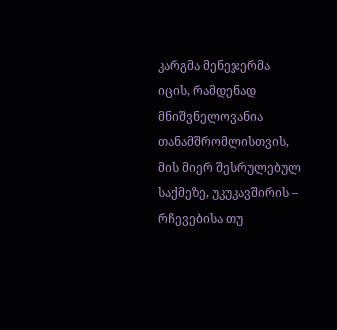კარგმა მენეჯერმა იცის, რამდენად მნიშვნელოვანია თანამშრომლისთვის, მის მიერ შესრულებულ საქმეზე, უკუკავშირის – რჩევებისა თუ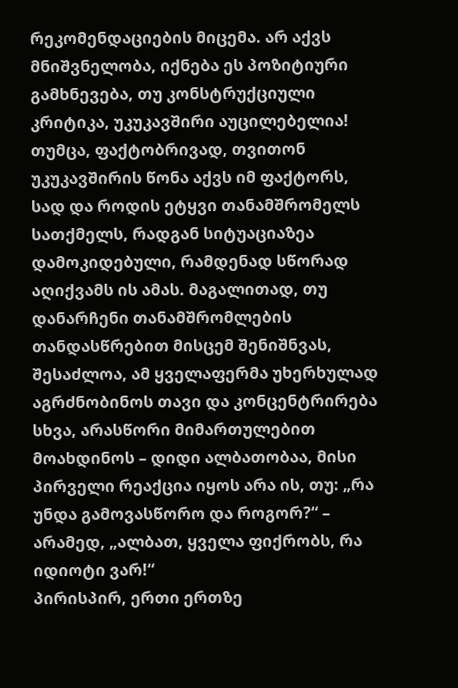რეკომენდაციების მიცემა. არ აქვს მნიშვნელობა, იქნება ეს პოზიტიური გამხნევება, თუ კონსტრუქციული კრიტიკა, უკუკავშირი აუცილებელია!
თუმცა, ფაქტობრივად, თვითონ უკუკავშირის წონა აქვს იმ ფაქტორს, სად და როდის ეტყვი თანამშრომელს სათქმელს, რადგან სიტუაციაზეა დამოკიდებული, რამდენად სწორად აღიქვამს ის ამას. მაგალითად, თუ დანარჩენი თანამშრომლების თანდასწრებით მისცემ შენიშნვას, შესაძლოა, ამ ყველაფერმა უხერხულად აგრძნობინოს თავი და კონცენტრირება სხვა, არასწორი მიმართულებით მოახდინოს – დიდი ალბათობაა, მისი პირველი რეაქცია იყოს არა ის, თუ: „რა უნდა გამოვასწორო და როგორ?“ – არამედ, „ალბათ, ყველა ფიქრობს, რა იდიოტი ვარ!“
პირისპირ, ერთი ერთზე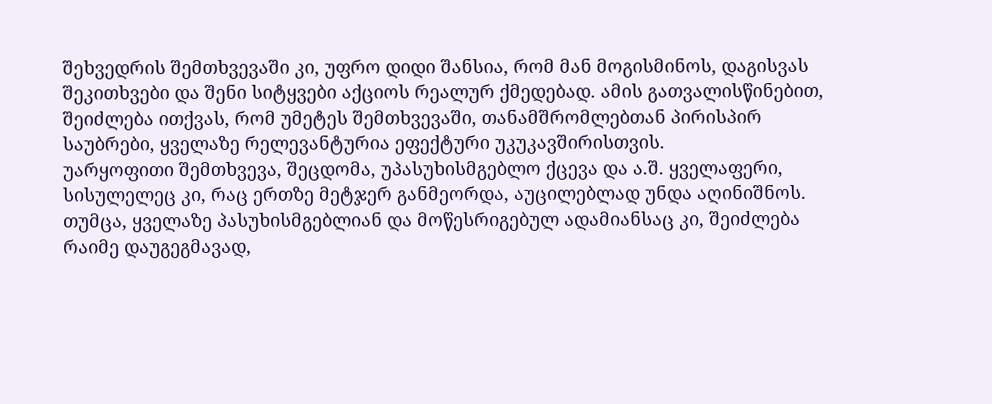შეხვედრის შემთხვევაში კი, უფრო დიდი შანსია, რომ მან მოგისმინოს, დაგისვას შეკითხვები და შენი სიტყვები აქციოს რეალურ ქმედებად. ამის გათვალისწინებით, შეიძლება ითქვას, რომ უმეტეს შემთხვევაში, თანამშრომლებთან პირისპირ საუბრები, ყველაზე რელევანტურია ეფექტური უკუკავშირისთვის.
უარყოფითი შემთხვევა, შეცდომა, უპასუხისმგებლო ქცევა და ა.შ. ყველაფერი, სისულელეც კი, რაც ერთზე მეტჯერ განმეორდა, აუცილებლად უნდა აღინიშნოს. თუმცა, ყველაზე პასუხისმგებლიან და მოწესრიგებულ ადამიანსაც კი, შეიძლება რაიმე დაუგეგმავად,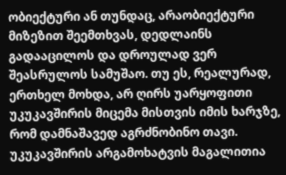ობიექტური ან თუნდაც, არაობიექტური მიზეზით შეემთხვას, დედლაინს გადააცილოს და დროულად ვერ შეასრულოს სამუშაო. თუ ეს, რეალურად, ერთხელ მოხდა, არ ღირს უარყოფითი უკუკავშირის მიცემა მისთვის იმის ხარჯზე, რომ დამნაშავედ აგრძნობინო თავი.
უკუკავშირის არგამოხატვის მაგალითია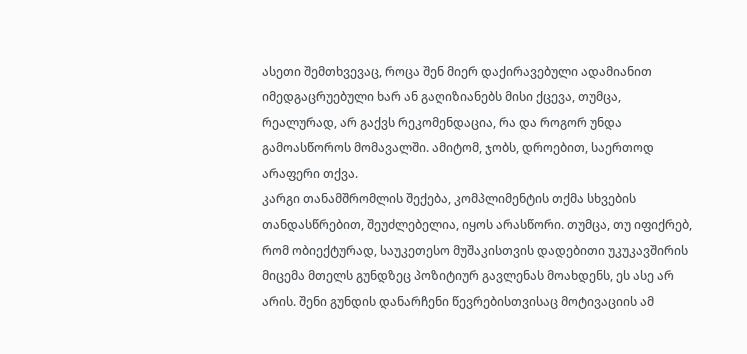ასეთი შემთხვევაც, როცა შენ მიერ დაქირავებული ადამიანით იმედგაცრუებული ხარ ან გაღიზიანებს მისი ქცევა, თუმცა, რეალურად, არ გაქვს რეკომენდაცია, რა და როგორ უნდა გამოასწოროს მომავალში. ამიტომ, ჯობს, დროებით, საერთოდ არაფერი თქვა.
კარგი თანამშრომლის შექება, კომპლიმენტის თქმა სხვების თანდასწრებით, შეუძლებელია, იყოს არასწორი. თუმცა, თუ იფიქრებ, რომ ობიექტურად, საუკეთესო მუშაკისთვის დადებითი უკუკავშირის მიცემა მთელს გუნდზეც პოზიტიურ გავლენას მოახდენს, ეს ასე არ არის. შენი გუნდის დანარჩენი წევრებისთვისაც მოტივაციის ამ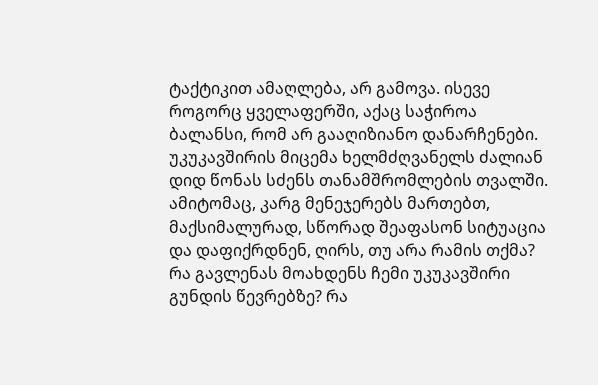ტაქტიკით ამაღლება, არ გამოვა. ისევე როგორც ყველაფერში, აქაც საჭიროა ბალანსი, რომ არ გააღიზიანო დანარჩენები.
უკუკავშირის მიცემა ხელმძღვანელს ძალიან დიდ წონას სძენს თანამშრომლების თვალში. ამიტომაც, კარგ მენეჯერებს მართებთ, მაქსიმალურად, სწორად შეაფასონ სიტუაცია და დაფიქრდნენ, ღირს, თუ არა რამის თქმა? რა გავლენას მოახდენს ჩემი უკუკავშირი გუნდის წევრებზე? რა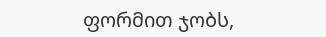ფორმით ჯობს,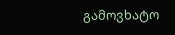გამოვხატო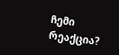ჩემი რეაქცია?